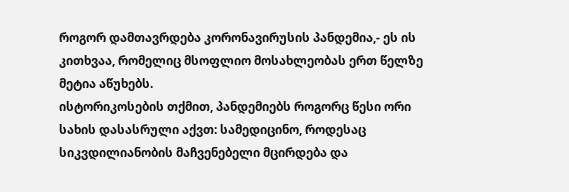როგორ დამთავრდება კორონავირუსის პანდემია,- ეს ის კითხვაა, რომელიც მსოფლიო მოსახლეობას ერთ წელზე მეტია აწუხებს.
ისტორიკოსების თქმით, პანდემიებს როგორც წესი ორი სახის დასასრული აქვთ: სამედიცინო, როდესაც სიკვდილიანობის მაჩვენებელი მცირდება და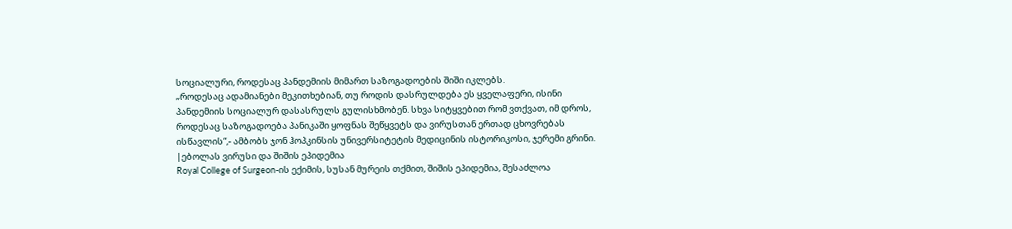სოციალური, როდესაც პანდემიის მიმართ საზოგადოების შიში იკლებს.
„როდესაც ადამიანები მეკითხებიან, თუ როდის დასრულდება ეს ყველაფერი, ისინი პანდემიის სოციალურ დასასრულს გულისხმობენ. სხვა სიტყვებით რომ ვთქვათ, იმ დროს, როდესაც საზოგადოება პანიკაში ყოფნას შეწყვეტს და ვირუსთან ერთად ცხოვრებას ისწავლის“,- ამბობს ჯონ ჰოპკინსის უნივერსიტეტის მედიცინის ისტორიკოსი, ჯერემი გრინი.
|ებოლას ვირუსი და შიშის ეპიდემია
Royal College of Surgeon-ის ექიმის, სუსან მურეის თქმით, შიშის ეპიდემია, შესაძლოა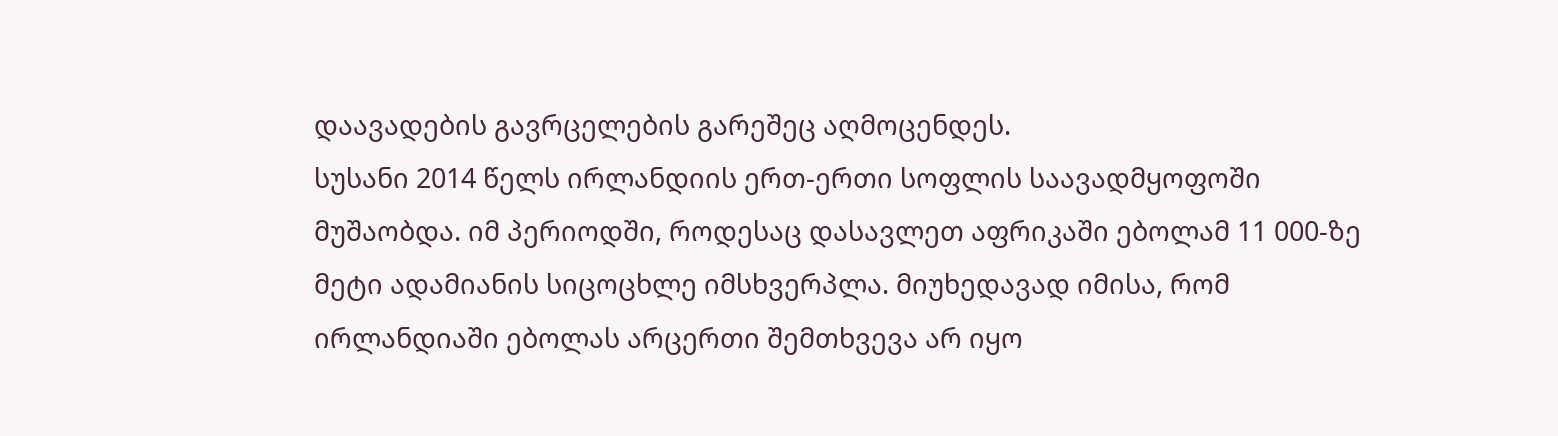დაავადების გავრცელების გარეშეც აღმოცენდეს.
სუსანი 2014 წელს ირლანდიის ერთ-ერთი სოფლის საავადმყოფოში მუშაობდა. იმ პერიოდში, როდესაც დასავლეთ აფრიკაში ებოლამ 11 000-ზე მეტი ადამიანის სიცოცხლე იმსხვერპლა. მიუხედავად იმისა, რომ ირლანდიაში ებოლას არცერთი შემთხვევა არ იყო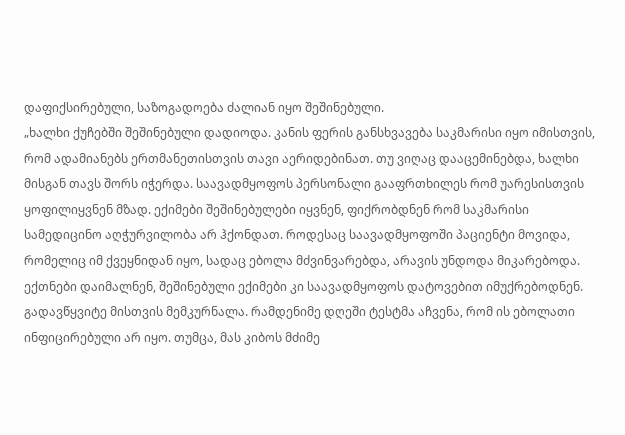დაფიქსირებული, საზოგადოება ძალიან იყო შეშინებული.
„ხალხი ქუჩებში შეშინებული დადიოდა. კანის ფერის განსხვავება საკმარისი იყო იმისთვის, რომ ადამიანებს ერთმანეთისთვის თავი აერიდებინათ. თუ ვიღაც დააცემინებდა, ხალხი მისგან თავს შორს იჭერდა. საავადმყოფოს პერსონალი გააფრთხილეს რომ უარესისთვის ყოფილიყვნენ მზად. ექიმები შეშინებულები იყვნენ, ფიქრობდნენ რომ საკმარისი სამედიცინო აღჭურვილობა არ ჰქონდათ. როდესაც საავადმყოფოში პაციენტი მოვიდა, რომელიც იმ ქვეყნიდან იყო, სადაც ებოლა მძვინვარებდა, არავის უნდოდა მიკარებოდა. ექთნები დაიმალნენ, შეშინებული ექიმები კი საავადმყოფოს დატოვებით იმუქრებოდნენ. გადავწყვიტე მისთვის მემკურნალა. რამდენიმე დღეში ტესტმა აჩვენა, რომ ის ებოლათი ინფიცირებული არ იყო. თუმცა, მას კიბოს მძიმე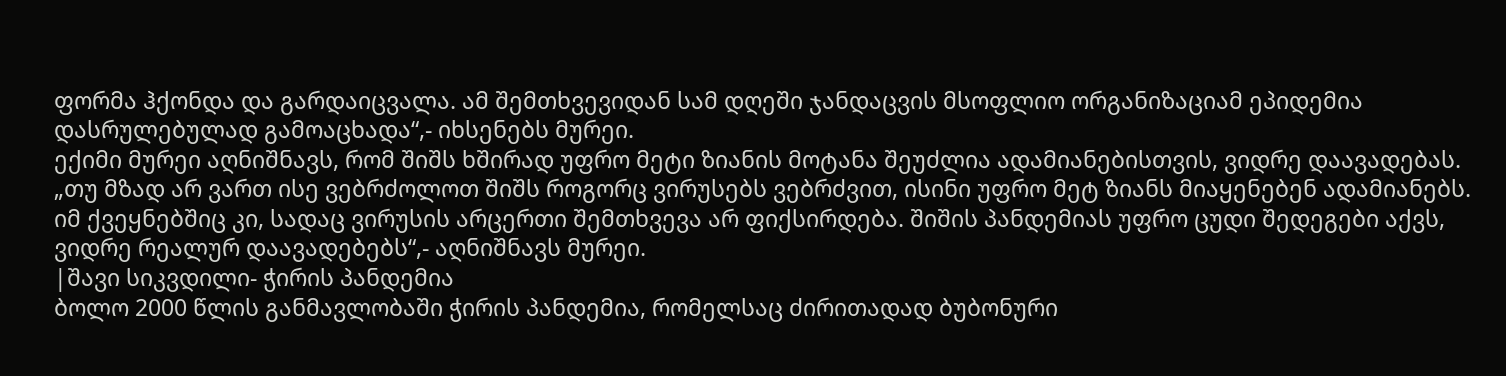ფორმა ჰქონდა და გარდაიცვალა. ამ შემთხვევიდან სამ დღეში ჯანდაცვის მსოფლიო ორგანიზაციამ ეპიდემია დასრულებულად გამოაცხადა“,- იხსენებს მურეი.
ექიმი მურეი აღნიშნავს, რომ შიშს ხშირად უფრო მეტი ზიანის მოტანა შეუძლია ადამიანებისთვის, ვიდრე დაავადებას.
„თუ მზად არ ვართ ისე ვებრძოლოთ შიშს როგორც ვირუსებს ვებრძვით, ისინი უფრო მეტ ზიანს მიაყენებენ ადამიანებს. იმ ქვეყნებშიც კი, სადაც ვირუსის არცერთი შემთხვევა არ ფიქსირდება. შიშის პანდემიას უფრო ცუდი შედეგები აქვს, ვიდრე რეალურ დაავადებებს“,- აღნიშნავს მურეი.
|შავი სიკვდილი- ჭირის პანდემია
ბოლო 2000 წლის განმავლობაში ჭირის პანდემია, რომელსაც ძირითადად ბუბონური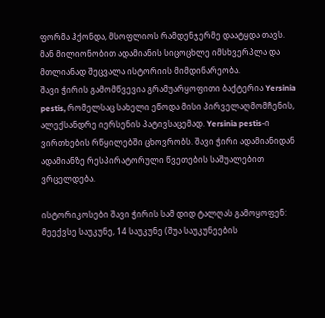ფორმა ჰქონდა, მსოფლიოს რამდენჯერმე დაატყდა თავს. მან მილიონობით ადამიანის სიცოცხლე იმსხვერპლა და მთლიანად შეცვალა ისტორიის მიმდინარეობა.
შავი ჭირის გამომწვევია გრამუარყოფითი ბაქტერია Yersinia pestis, რომელსაც სახელი ეწოდა მისი პირველაღმომჩენის, ალექსანდრე იერსენის პატივსაცემად. Yersinia pestis-ი ვირთხების რწყილებში ცხოვრობს. შავი ჭირი ადამიანიდან ადამიანზე რესპირატორული წვეთების საშუალებით ვრცელდება.

ისტორიკოსები შავი ჭირის სამ დიდ ტალღას გამოყოფენ: მეექვსე საუკუნე, 14 საუკუნე (შუა საუკუნეების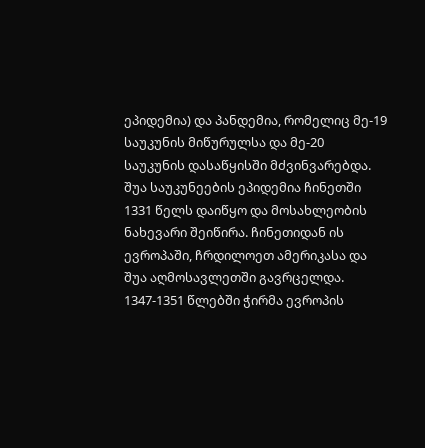ეპიდემია) და პანდემია, რომელიც მე-19 საუკუნის მიწურულსა და მე-20 საუკუნის დასაწყისში მძვინვარებდა.
შუა საუკუნეების ეპიდემია ჩინეთში 1331 წელს დაიწყო და მოსახლეობის ნახევარი შეიწირა. ჩინეთიდან ის ევროპაში, ჩრდილოეთ ამერიკასა და შუა აღმოსავლეთში გავრცელდა. 1347-1351 წლებში ჭირმა ევროპის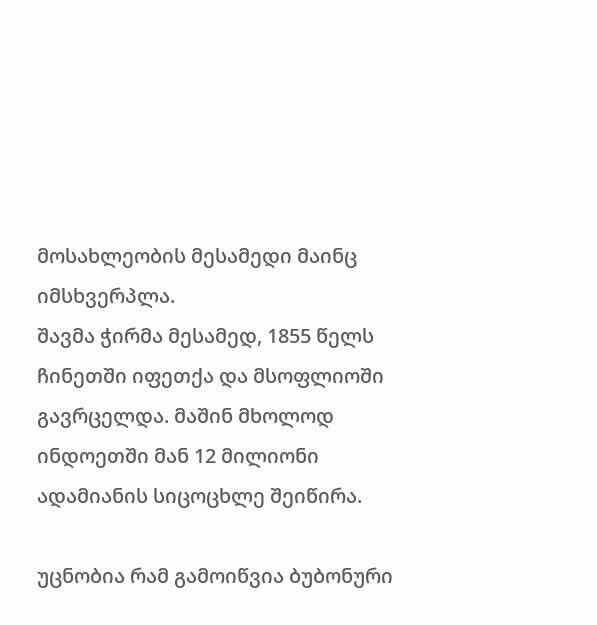მოსახლეობის მესამედი მაინც იმსხვერპლა.
შავმა ჭირმა მესამედ, 1855 წელს ჩინეთში იფეთქა და მსოფლიოში გავრცელდა. მაშინ მხოლოდ ინდოეთში მან 12 მილიონი ადამიანის სიცოცხლე შეიწირა.

უცნობია რამ გამოიწვია ბუბონური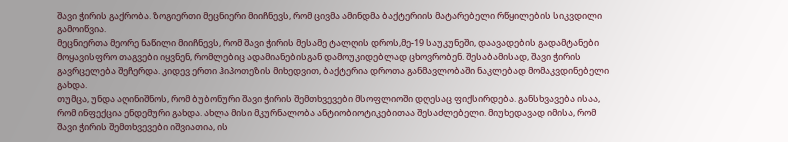შავი ჭირის გაქრობა. ზოგიერთი მეცნიერი მიიჩნევს, რომ ცივმა ამინდმა ბაქტერიის მატარებელი რწყილების სიკვდილი გამოიწვია.
მეცნიერთა მეორე ნაწილი მიიჩნევს, რომ შავი ჭირის მესამე ტალღის დროს,მე-19 საუკუნეში, დაავადების გადამტანები მოყავისფრო თაგვები იყვნენ, რომლებიც ადამიანებისგან დამოუკიდებლად ცხოვრობენ. შესაბამისად, შავი ჭირის გავრცელება შეჩერდა. კიდევ ერთი ჰიპოთეზის მიხედვით, ბაქტერია დროთა განმავლობაში ნაკლებად მომაკვდინებელი გახდა.
თუმცა, უნდა აღინიშნოს, რომ ბუბონური შავი ჭირის შემთხვევები მსოფლიოში დღესაც ფიქსირდება. განსხვავება ისაა, რომ ინფექცია ენდემური გახდა. ახლა მისი მკურნალობა ანტიობიოტიკებითაა შესაძლებელი. მიუხედავად იმისა, რომ შავი ჭირის შემთხვევები იშვიათია, ის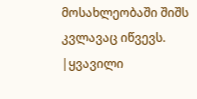მოსახლეობაში შიშს კვლავაც იწვევს.
|ყვავილი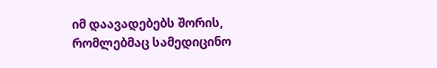იმ დაავადებებს შორის, რომლებმაც სამედიცინო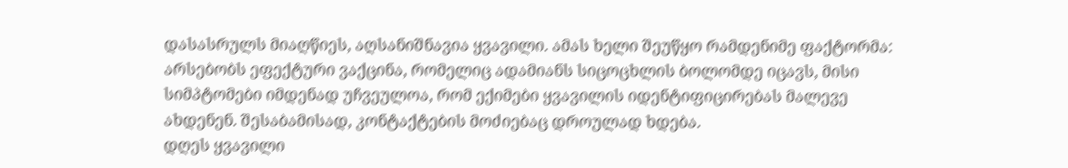დასასრულს მიაღწიეს, აღსანიშნავია ყვავილი. ამას ხელი შეუწყო რამდენიმე ფაქტორმა: არსებობს ეფექტური ვაქცინა, რომელიც ადამიანს სიცოცხლის ბოლომდე იცავს, მისი სიმპტომები იმდენად უჩვეულოა, რომ ექიმები ყვავილის იდენტიფიცირებას მალევე ახდენენ. შესაბამისად, კონტაქტების მოძიებაც დროულად ხდება.
დღეს ყვავილი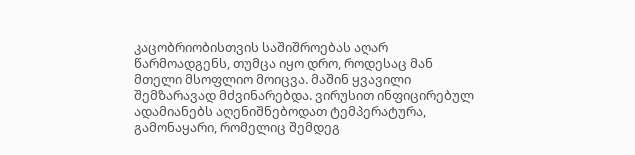კაცობრიობისთვის საშიშროებას აღარ წარმოადგენს, თუმცა იყო დრო, როდესაც მან მთელი მსოფლიო მოიცვა. მაშინ ყვავილი შემზარავად მძვინარებდა. ვირუსით ინფიცირებულ ადამიანებს აღენიშნებოდათ ტემპერატურა, გამონაყარი, რომელიც შემდეგ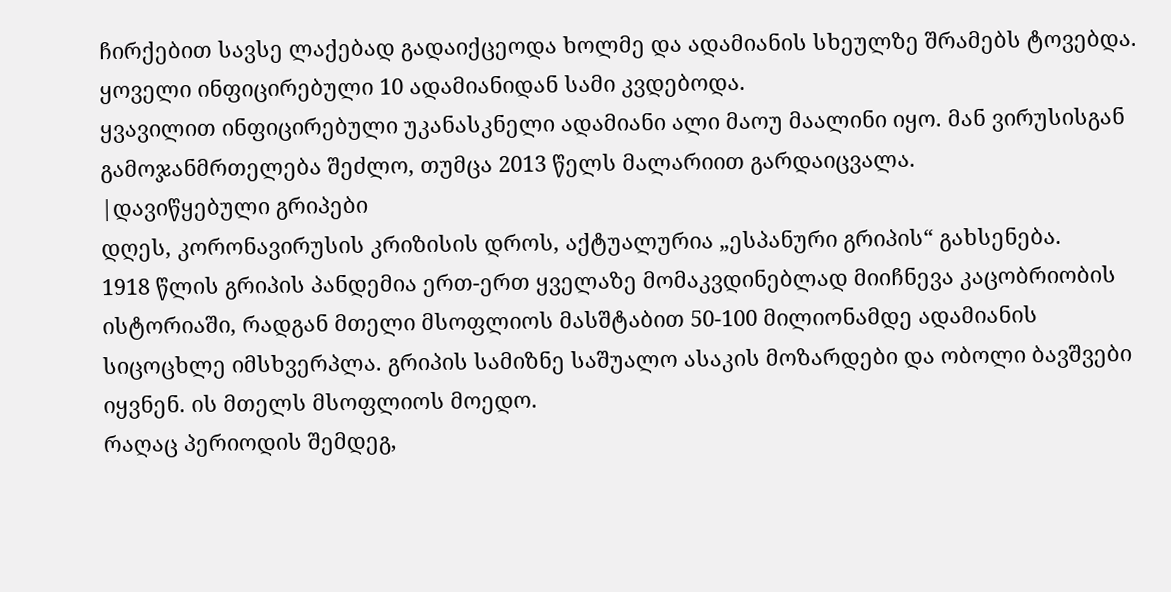ჩირქებით სავსე ლაქებად გადაიქცეოდა ხოლმე და ადამიანის სხეულზე შრამებს ტოვებდა. ყოველი ინფიცირებული 10 ადამიანიდან სამი კვდებოდა.
ყვავილით ინფიცირებული უკანასკნელი ადამიანი ალი მაოუ მაალინი იყო. მან ვირუსისგან გამოჯანმრთელება შეძლო, თუმცა 2013 წელს მალარიით გარდაიცვალა.
|დავიწყებული გრიპები
დღეს, კორონავირუსის კრიზისის დროს, აქტუალურია „ესპანური გრიპის“ გახსენება.
1918 წლის გრიპის პანდემია ერთ-ერთ ყველაზე მომაკვდინებლად მიიჩნევა კაცობრიობის ისტორიაში, რადგან მთელი მსოფლიოს მასშტაბით 50-100 მილიონამდე ადამიანის სიცოცხლე იმსხვერპლა. გრიპის სამიზნე საშუალო ასაკის მოზარდები და ობოლი ბავშვები იყვნენ. ის მთელს მსოფლიოს მოედო.
რაღაც პერიოდის შემდეგ,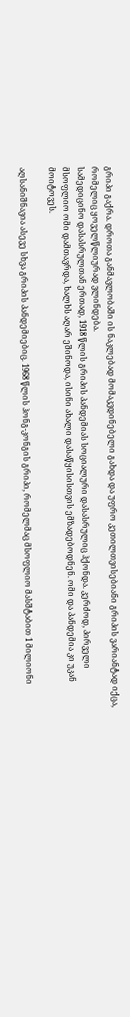გრიპი გაქრა. დროთა განმავლობაში ის ნაკლებად მომაკვდინებელი გახდა და უფრო კეთილთვისებიანი გრიპის ვარიანტად იქცა, რომელიც ყოველწლიურად ვლინდება.
სამედიცინო დასასრულთან ერთად, 1918 წლის გრიპის პანდემიას სოციალური დასასრულიც ჰქონდა. კერძოდ, პირველი მსოფლიო ომი დამთავრდა, ხალხს აღარ ეშინოდა, ისინი ახალი დასაწყისისთვის ემზადებოდნენ. ომი და პანდემია კი უკან მოიტოვეს.

აღსანიშნავია ასევე სხვა გრიპის პანდემიებიც. 1968 წლის ჰონგ-კონგის გრიპი, რომელმაც მსოფლიო მასშტაბით 1 მილიონი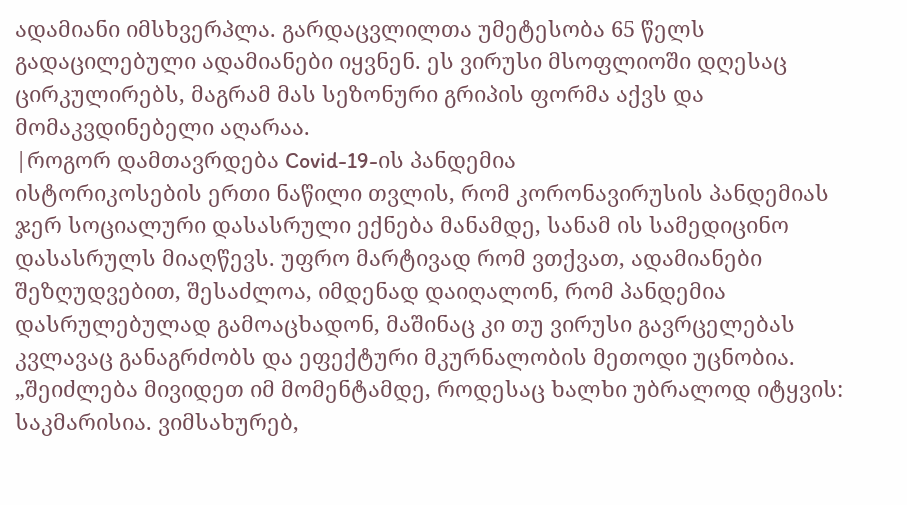ადამიანი იმსხვერპლა. გარდაცვლილთა უმეტესობა 65 წელს გადაცილებული ადამიანები იყვნენ. ეს ვირუსი მსოფლიოში დღესაც ცირკულირებს, მაგრამ მას სეზონური გრიპის ფორმა აქვს და მომაკვდინებელი აღარაა.
|როგორ დამთავრდება Covid-19-ის პანდემია
ისტორიკოსების ერთი ნაწილი თვლის, რომ კორონავირუსის პანდემიას ჯერ სოციალური დასასრული ექნება მანამდე, სანამ ის სამედიცინო დასასრულს მიაღწევს. უფრო მარტივად რომ ვთქვათ, ადამიანები შეზღუდვებით, შესაძლოა, იმდენად დაიღალონ, რომ პანდემია დასრულებულად გამოაცხადონ, მაშინაც კი თუ ვირუსი გავრცელებას კვლავაც განაგრძობს და ეფექტური მკურნალობის მეთოდი უცნობია.
„შეიძლება მივიდეთ იმ მომენტამდე, როდესაც ხალხი უბრალოდ იტყვის: საკმარისია. ვიმსახურებ,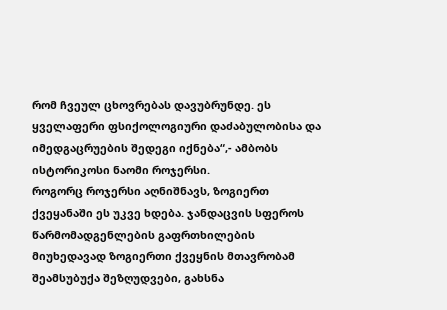რომ ჩვეულ ცხოვრებას დავუბრუნდე. ეს ყველაფერი ფსიქოლოგიური დაძაბულობისა და იმედგაცრუების შედეგი იქნება“,- ამბობს ისტორიკოსი ნაომი როჯერსი.
როგორც როჯერსი აღნიშნავს, ზოგიერთ ქვეყანაში ეს უკვე ხდება. ჯანდაცვის სფეროს წარმომადგენლების გაფრთხილების მიუხედავად ზოგიერთი ქვეყნის მთავრობამ შეამსუბუქა შეზღუდვები, გახსნა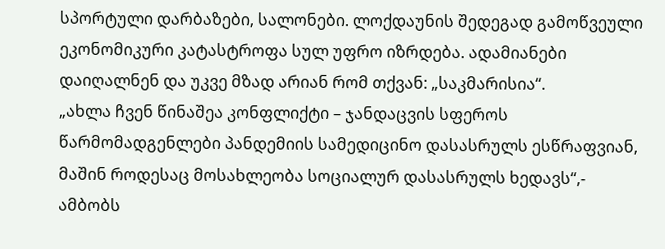სპორტული დარბაზები, სალონები. ლოქდაუნის შედეგად გამოწვეული ეკონომიკური კატასტროფა სულ უფრო იზრდება. ადამიანები დაიღალნენ და უკვე მზად არიან რომ თქვან: „საკმარისია“.
„ახლა ჩვენ წინაშეა კონფლიქტი – ჯანდაცვის სფეროს წარმომადგენლები პანდემიის სამედიცინო დასასრულს ესწრაფვიან, მაშინ როდესაც მოსახლეობა სოციალურ დასასრულს ხედავს“,- ამბობს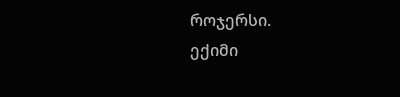როჯერსი.
ექიმი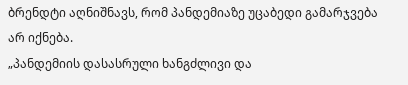ბრენდტი აღნიშნავს, რომ პანდემიაზე უცაბედი გამარჯვება არ იქნება.
„პანდემიის დასასრული ხანგძლივი და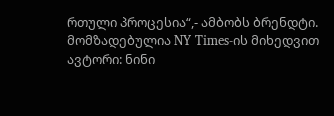რთული პროცესია“,- ამბობს ბრენდტი.
მომზადებულია NY Times-ის მიხედვით
ავტორი: ნინი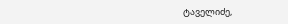ტაველიძე,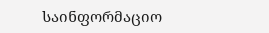საინფორმაციო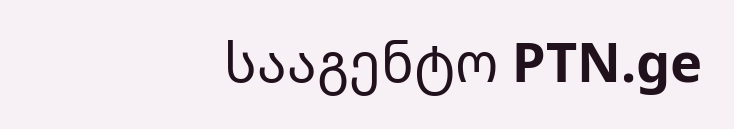სააგენტო PTN.ge